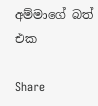අම්මාගේ බත් එක

Share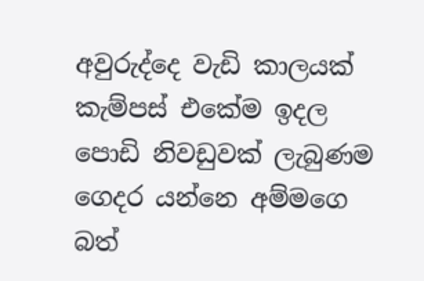අවුරුද්දෙ වැඩි කාලයක් කැම්පස් එකේම ඉදල පොඩි නිවඩුවක් ලැබුණම ගෙදර යන්නෙ අම්මගෙ බත්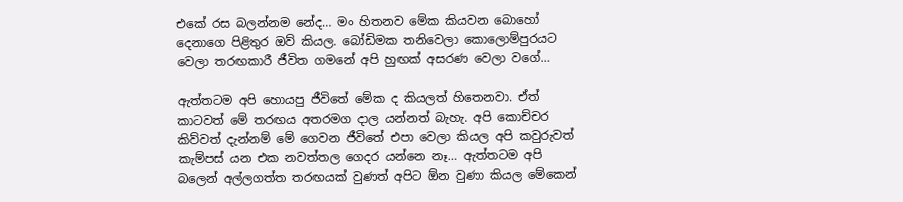එකේ රස බලන්නම නේද… මං හිතනව මේක කියවන බොහෝ දෙනාගෙ පිළිතුර ඔව් කියල. බෝඩිමක තනිවෙලා කොලොම්පුරයට වෙලා තරඟකාරී ජීවිත ගමනේ අපි හුඟක් අසරණ වෙලා වගේ…

ඇත්තටම අපි හොයපු ජීවිතේ මේක ද කියලත් හිතෙනවා. ඒත් කාටවත් මේ තරඟය අතරමග දාල යන්නත් බැහැ. අපි කොච්චර කිව්වත් දැන්නම් මේ ගෙවන ජීවිතේ එපා වෙලා කියල අපි කවුරුවත් කැම්පස් යන එක නවත්තල ගෙදර යන්නෙ නෑ… ඇත්තටම අපි බලෙන් අල්ලගත්ත තරඟයක් වුණත් අපිට ඕන වුණා කියල මේකෙන්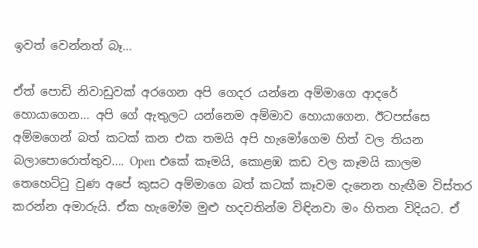ඉවත් වෙන්නත් බෑ…

ඒත් පොඩි නිවාඩුවක් අරගෙන අපි ගෙදර යන්නෙ අම්මාගෙ ආදරේ හොයාගෙන… අපි ගේ ඇතුලට යන්නෙම අම්මාව හොයාගෙන. ඊටපස්සෙ අම්මගෙන් බත් කටක් කන එක තමයි අපි හැමෝගෙම හිත් වල තියන බලාපොරොත්තුව…. Open එකේ කෑමයි, කොළඹ කඩ වල කෑමයි කාලම තෙහෙට්ටු වුණ අපේ කුසට අම්මාගෙ බත් කටක් කෑවම දැනෙන හැඟීම විස්තර කරන්න අමාරුයි. ඒක හැමෝම මුළු හදවතින්ම විඳිනවා මං හිතන විදියට. ඒ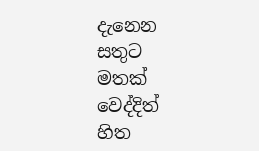දැනෙන සතුට මතක් වෙද්දිත් හිත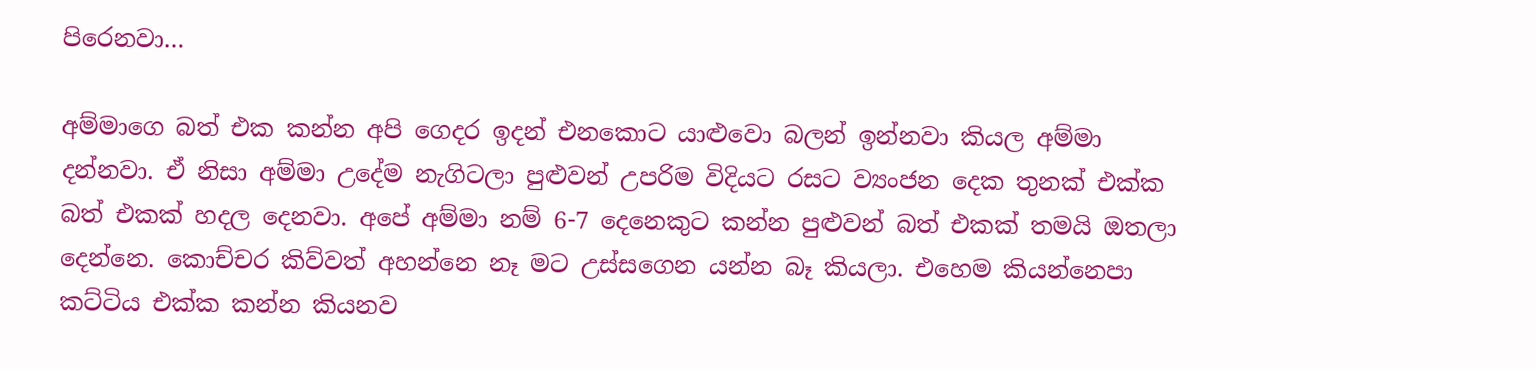පිරෙනවා…

අම්මාගෙ බත් එක කන්න අපි ගෙදර ඉදන් එනකොට යාළුවො බලන් ඉන්නවා කියල අම්මා දන්නවා. ඒ නිසා අම්මා උදේම නැගිටලා පුළුවන් උපරිම විදියට රසට ව්‍යංජන දෙක තුනක් එක්ක බත් එකක් හදල දෙනවා. අපේ අම්මා නම් 6-7 දෙනෙකුට කන්න පුළුවන් බත් එකක් තමයි ඔතලා දෙන්නෙ. කොච්චර කිව්වත් අහන්නෙ නෑ මට උස්සගෙන යන්න බෑ කියලා. එහෙම කියන්නෙපා කට්ටිය එක්ක කන්න කියනව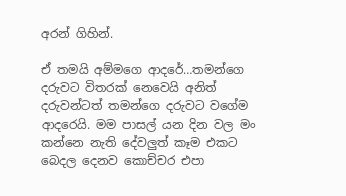අරන් ගිහින්.

ඒ තමයි අම්මගෙ ආදරේ…තමන්ගෙ දරුවට විතරක් නෙවෙයි අනිත් දරුවන්ටත් තමන්ගෙ දරුවට වගේම ආදරෙයි. මම පාසල් යන දින වල මං කන්නෙ නැති දේවලුත් කෑම එකට බෙදල දෙනව කොච්චර එපා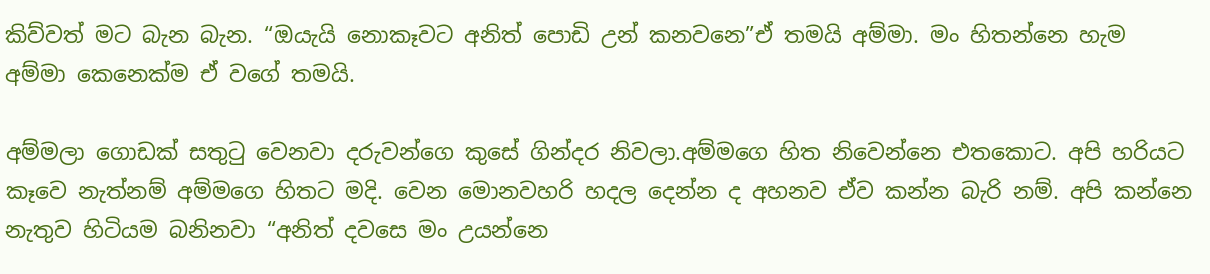කිව්වත් මට බැන බැන. “ඔයැයි නොකෑවට අනිත් පොඩි උන් කනවනෙ”ඒ තමයි අම්මා. මං හිතන්නෙ හැම අම්මා කෙනෙක්ම ඒ වගේ තමයි.

අම්මලා ගොඩක් සතුටු වෙනවා දරුවන්ගෙ කුසේ ගින්දර නිවලා.අම්මගෙ හිත නිවෙන්නෙ එතකොට. අපි හරියට කෑවෙ නැත්නම් අම්මගෙ හිතට මදි. වෙන මොනවහරි හදල දෙන්න ද අහනව ඒව කන්න බැරි නම්. අපි කන්නෙ නැතුව හිටියම බනිනවා “අනිත් දවසෙ මං උයන්නෙ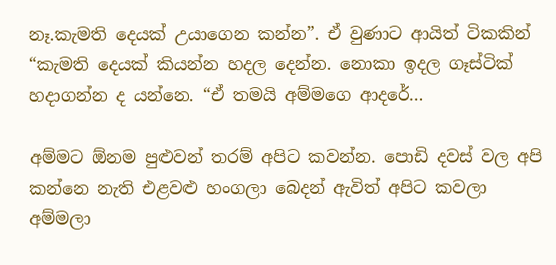නෑ.කැමති දෙයක් උයාගෙන කන්න”. ඒ වුණාට ආයිත් ටිකකින් “කැමති දෙයක් කියන්න හදල දෙන්න. නොකා ඉදල ගෑස්ටික් හදාගන්න ද යන්නෙ. “ඒ තමයි අම්මගෙ ආදරේ…

අම්මට ඕනම පුළුවන් තරම් අපිට කවන්න. පොඩි දවස් වල අපි කන්නෙ නැති එළවළු හංගලා බෙදන් ඇවිත් අපිට කවලා අම්මලා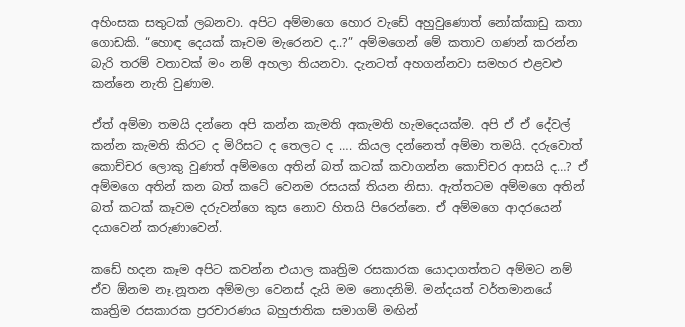අහිංසක සතුටක් ලබනවා. අපිට අම්මාගෙ හොර වැඩේ අහුවුණොත් නෝක්කාඩු කතා ගොඩකි. “හොඳ දෙයක් කෑවම මැරෙනව ද..?” අම්මගෙන් මේ කතාව ගණන් කරන්න බැරි තරම් වතාවක් මං නම් අහලා තියනවා. දැනටත් අහගන්නවා සමහර එළවළු කන්නෙ නැති වුණාම.

ඒත් අම්මා තමයි දන්නෙ අපි කන්න කැමති අකැමති හැමදෙයක්ම. අපි ඒ ඒ දේවල් කන්න කැමති කිරට ද මිරිසට ද තෙලට ද …. කියල දන්නෙත් අම්මා තමයි. දරුවොත් කොච්චර ලොකු වුණත් අම්මගෙ අතින් බත් කටක් කවාගන්න කොච්චර ආසයි ද…? ඒ අම්මගෙ අතින් කන බත් කටේ වෙනම රසයක් තියන නිසා. ඇත්තටම අම්මගෙ අතින් බත් කටක් කෑවම දරුවන්ගෙ කුස නොව හිතයි පිරෙන්නෙ. ඒ අම්මගෙ ආදරයෙන් දයාවෙන් කරුණාවෙන්.

කඩේ හදන කෑම අපිට කවන්න එයාල කෘත්‍රිම රසකාරක යොදාගත්තට අම්මට නම් ඒව ඕනම නෑ.නූතන අම්මලා වෙනස් දැයි මම නොදනිමි. මන්දයත් වර්තමානයේ කෘත්‍රිම රසකාරක ප්‍රරචාරණය බහුජාතික සමාගම් මඟින්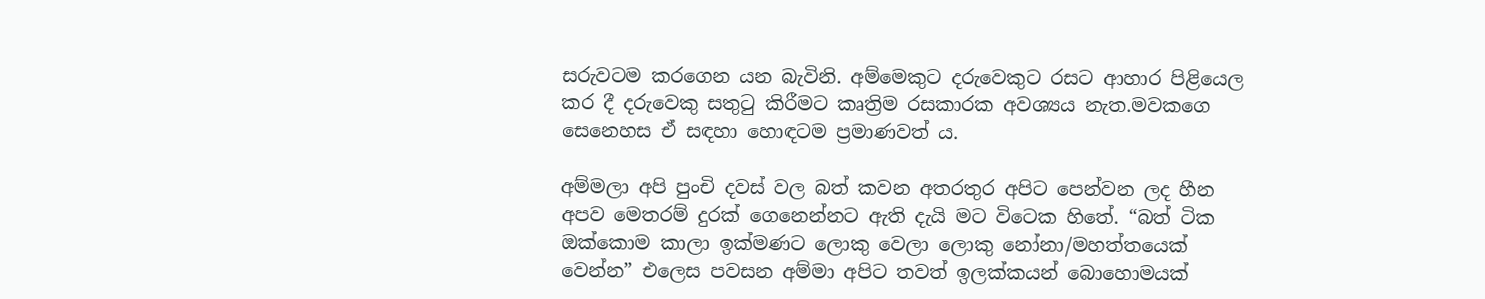සරුවටම කරගෙන යන බැවිනි. අම්මෙකුට දරුවෙකුට රසට ආහාර පිළියෙල කර දී දරුවෙකු සතුටු කිරීමට කෘත්‍රිම රසකාරක අවශ්‍යය නැත.මවකගෙ සෙනෙහස ඒ සඳහා හොඳටම ප්‍රමාණවත් ය.

අම්මලා අපි පුංචි දවස් වල බත් කවන අතරතුර අපිට පෙන්වන ලද හීන අපව මෙතරම් දුරක් ගෙනෙන්නට ඇති දැයි මට විටෙක හිතේ. “බත් ටික ඔක්කොම කාලා ඉක්මණට ලොකු වෙලා ලොකු නෝනා/මහත්තයෙක් වෙන්න” එලෙස පවසන අම්මා අපිට තවත් ඉලක්කයන් බොහොමයක්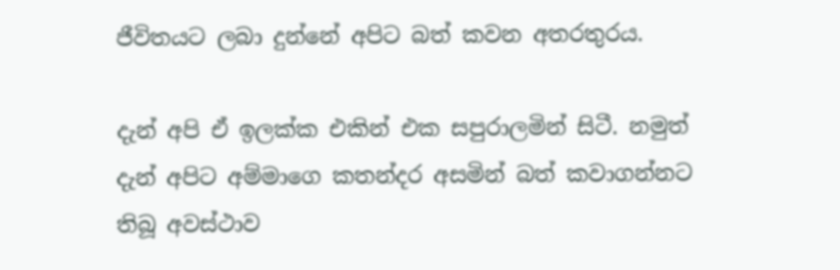ජීවිතයට ලබා දුන්නේ අපිට බත් කවන අතරතුරය.

දැන් අපි ඒ ඉලක්ක එකින් එක සපුරාලමින් සිටී. නමුත් දැන් අපිට අම්මාගෙ කතන්දර අසමින් බත් කවාගන්නට තිබූ අවස්ථාව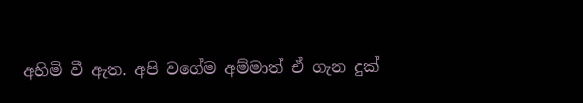අහිමි වී ඇත. අපි වගේම අම්මාත් ඒ ගැන දුක්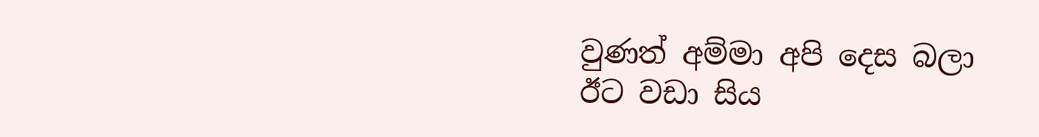වුණත් අම්මා අපි දෙස බලා ඊට වඩා සිය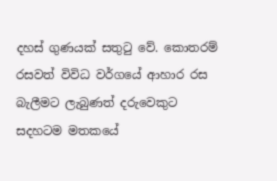දහස් ගුණයක් සතුටු වේ. කොතරම් රසවත් විවිධ වර්ගයේ ආහාර රස බැලීමට ලැබුණත් දරුවෙකුට සදහටම මතකයේ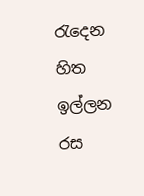රැදෙන හිත ඉල්ලන රස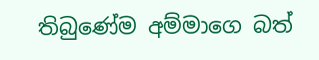තිබුණේම අම්මාගෙ බත්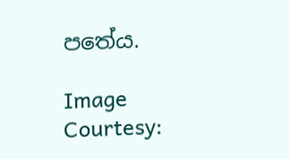පතේය.

Image Courtesy: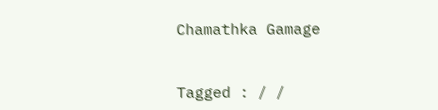Chamathka Gamage


Tagged : / /